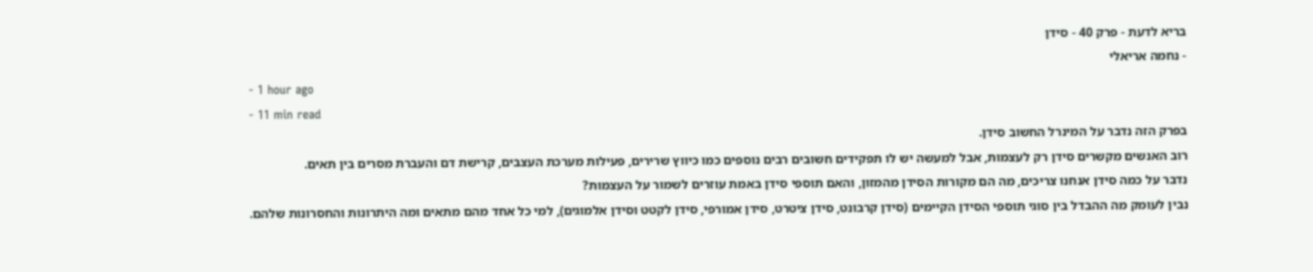בריא לדעת - פרק 40 - סידן
- נחמה אריאלי
- 1 hour ago
- 11 min read
בפרק הזה נדבר על המינרל החשוב סידן.
רוב האנשים מקשרים סידן רק לעצמות, אבל למעשה יש לו תפקידים חשובים רבים נוספים כמו כיווץ שרירים, פעילות מערכת העצבים, קרישת דם והעברת מסרים בין תאים.
נדבר על כמה סידן אנחנו צריכים, מה הם מקורות הסידן מהמזון, והאם תוספי סידן באמת עוזרים לשמור על העצמות?
נבין לעומק מה ההבדל בין סוגי תוספי הסידן הקיימים (סידן קרבונט, סידן ציטרט, סידן אמורפי, סידן לקטט וסידן אלמוגים), למי כל אחד מהם מתאים ומה היתרונות והחסרונות שלהם.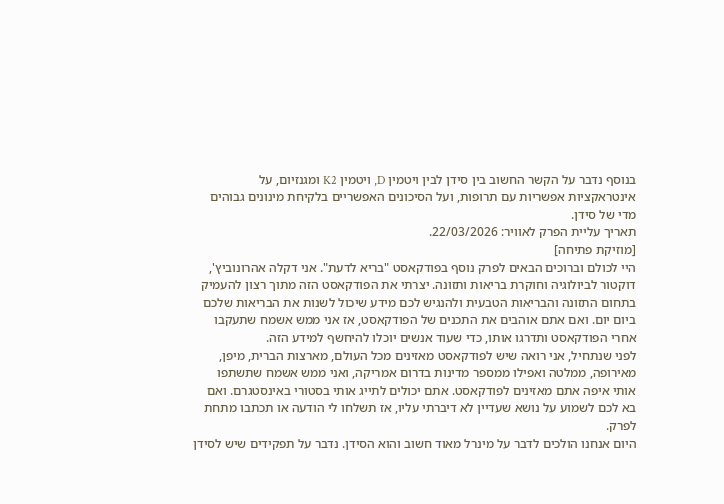בנוסף נדבר על הקשר החשוב בין סידן לבין ויטמין D, ויטמין K2 ומגנזיום, על אינטראקציות אפשריות עם תרופות, ועל הסיכונים האפשריים בלקיחת מינונים גבוהים מדי של סידן.
תאריך עליית הפרק לאוויר: 22/03/2026.
[מוזיקת פתיחה]
היי לכולם וברוכים הבאים לפרק נוסף בפודקאסט "בריא לדעת". אני דקלה אהרונוביץ', דוקטור לביולוגיה וחוקרת בריאות ותזונה. יצרתי את הפודקאסט הזה מתוך רצון להעמיק בתחום התזונה והבריאות הטבעית ולהנגיש לכם מידע שיכול לשנות את הבריאות שלכם ביום יום. ואם אתם אוהבים את התכנים של הפודקאסט, אז אני ממש אשמח שתעקבו אחרי הפודקאסט ותדרגו אותו, כדי שעוד אנשים יוכלו להיחשף למידע הזה.
לפני שנתחיל, אני רואה שיש לפודקאסט מאזינים מכל העולם, מארצות הברית, מיפן, מאירופה, ממלטה ואפילו ממספר מדינות בדרום אמריקה, ואני ממש אשמח שתשתפו אותי איפה אתם מאזינים לפודקאסט. אתם יכולים לתייג אותי בסטורי באינסטגרם. ואם בא לכם לשמוע על נושא שעדיין לא דיברתי עליו, אז תשלחו לי הודעה או תכתבו מתחת לפרק.
היום אנחנו הולכים לדבר על מינרל מאוד חשוב והוא הסידן. נדבר על תפקידים שיש לסידן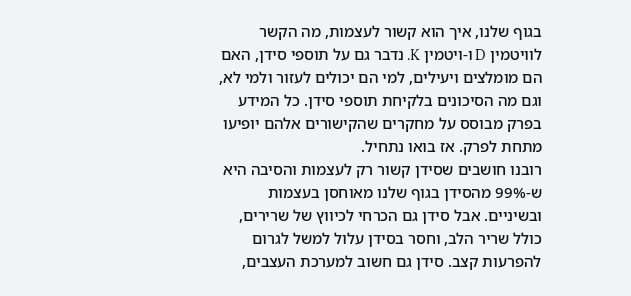בגוף שלנו, איך הוא קשור לעצמות, מה הקשר לוויטמין D ו-ויטמין K. נדבר גם על תוספי סידן, האם הם מומלצים ויעילים, למי הם יכולים לעזור ולמי לא, וגם מה הסיכונים בלקיחת תוספי סידן. כל המידע בפרק מבוסס על מחקרים שהקישורים אלהם יופיעו מתחת לפרק. אז בואו נתחיל.
רובנו חושבים שסידן קשור רק לעצמות והסיבה היא ש-99% מהסידן בגוף שלנו מאוחסן בעצמות ובשיניים. אבל סידן גם הכרחי לכיווץ של שרירים, כולל שריר הלב, וחסר בסידן עלול למשל לגרום להפרעות קצב. סידן גם חשוב למערכת העצבים,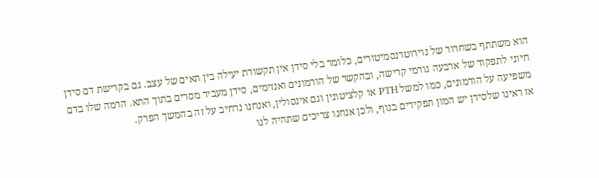הוא משתתף בשחרור של נוירוטרנסמיטורים, כלומר בלי סידן אין תקשורת יעילה בין תאים של עצב. גם בקרישת דם סידן חיוני לתפקוד של ארבעה גורמי קרישה, ובהקשר של הורמונים ואנזימים, סידן מעביר מסרים בתוך התא. הרמה שלו בדם משפיעה על הורמונים, כמו למשל PTH או קלציטונין וגם אינסולין, ואנחנו נרחיב על זה בהמשך הפרק.
אז ראינו שלסידן יש המון תפקידים בגוף, ולכן אנחנו צריכים שתהיה לנו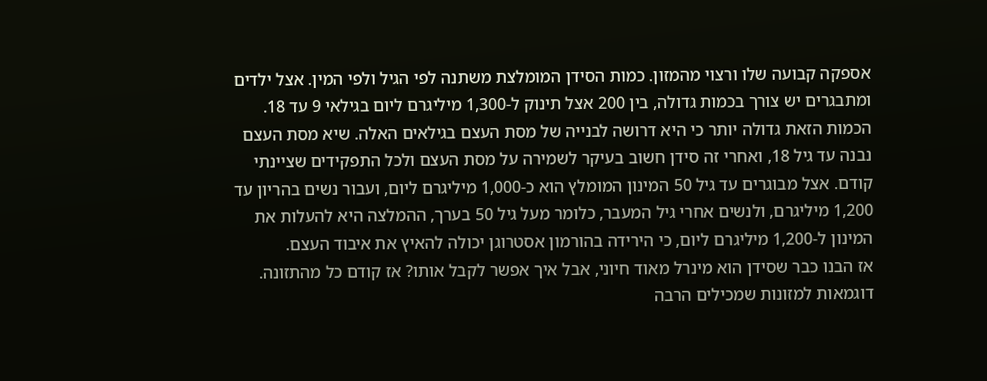אספקה קבועה שלו ורצוי מהמזון. כמות הסידן המומלצת משתנה לפי הגיל ולפי המין. אצל ילדים ומתבגרים יש צורך בכמות גדולה, בין 200 אצל תינוק ל-1,300 מיליגרם ליום בגילאי 9 עד 18. הכמות הזאת גדולה יותר כי היא דרושה לבנייה של מסת העצם בגילאים האלה. שיא מסת העצם נבנה עד גיל 18, ואחרי זה סידן חשוב בעיקר לשמירה על מסת העצם ולכל התפקידים שציינתי קודם. אצל מבוגרים עד גיל 50 המינון המומלץ הוא כ-1,000 מיליגרם ליום, ועבור נשים בהריון עד 1,200 מיליגרם, ולנשים אחרי גיל המעבר, כלומר מעל גיל 50 בערך, ההמלצה היא להעלות את המינון ל-1,200 מיליגרם ליום, כי הירידה בהורמון אסטרוגן יכולה להאיץ את איבוד העצם.
אז הבנו כבר שסידן הוא מינרל מאוד חיוני, אבל איך אפשר לקבל אותו? אז קודם כל מהתזונה. דוגמאות למזונות שמכילים הרבה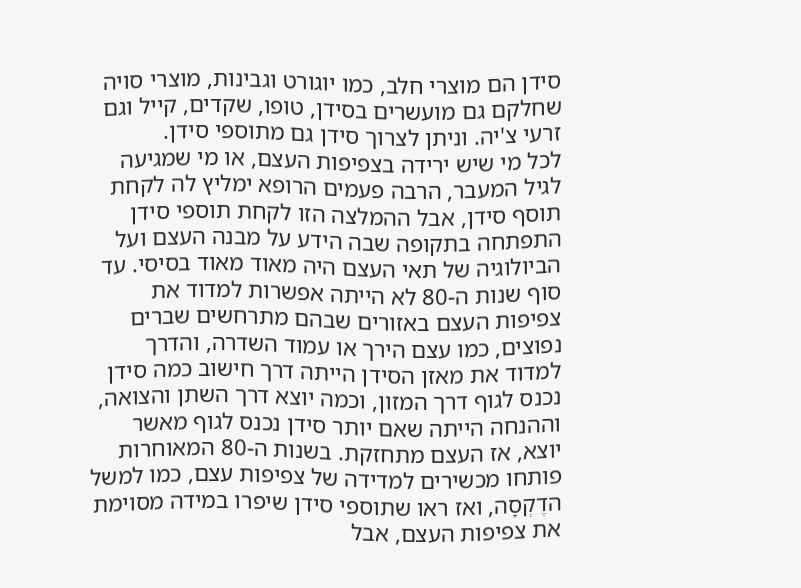סידן הם מוצרי חלב, כמו יוגורט וגבינות, מוצרי סויה שחלקם גם מועשרים בסידן, טופו, שקדים, קייל וגם זרעי צ'יה. וניתן לצרוך סידן גם מתוספי סידן.
לכל מי שיש ירידה בצפיפות העצם, או מי שמגיעה לגיל המעבר, הרבה פעמים הרופא ימליץ לה לקחת תוסף סידן, אבל ההמלצה הזו לקחת תוספי סידן התפתחה בתקופה שבה הידע על מבנה העצם ועל הביולוגיה של תאי העצם היה מאוד מאוד בסיסי. עד סוף שנות ה-80 לא הייתה אפשרות למדוד את צפיפות העצם באזורים שבהם מתרחשים שברים נפוצים, כמו עצם הירך או עמוד השדרה, והדרך למדוד את מאזן הסידן הייתה דרך חישוב כמה סידן נכנס לגוף דרך המזון, וכמה יוצא דרך השתן והצואה, וההנחה הייתה שאם יותר סידן נכנס לגוף מאשר יוצא, אז העצם מתחזקת. בשנות ה-80 המאוחרות פותחו מכשירים למדידה של צפיפות עצם, כמו למשל הדֶקְסָה, ואז ראו שתוספי סידן שיפרו במידה מסוימת את צפיפות העצם, אבל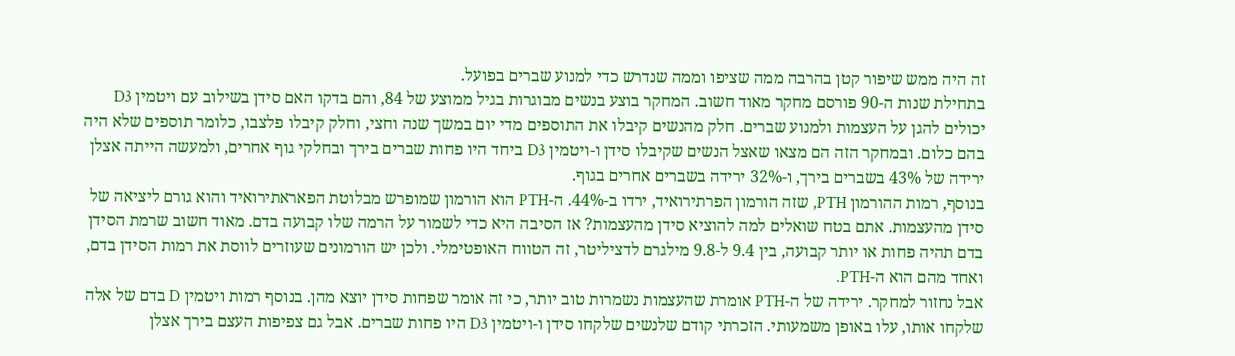זה היה ממש שיפור קטן בהרבה ממה שציפו וממה שנדרש כדי למנוע שברים בפועל.
בתחילת שנות ה-90 פורסם מחקר מאוד חשוב. המחקר בוצע בנשים מבוגרות בגיל ממוצע של 84, והם בדקו האם סידן בשילוב עם ויטמין D3 יכולים להגן על העצמות ולמנוע שברים. חלק מהנשים קיבלו את התוספים מדי יום במשך שנה וחצי, וחלק קיבלו פלצבו, כלומר תוספים שלא היה בהם כלום. ובמחקר הזה הם מצאו שאצל הנשים שקיבלו סידן ו-ויטמין D3 ביחד היו פחות שברים בירך ובחלקי גוף אחרים, ולמעשה הייתה אצלן ירידה של 43% בשברים בירך, ו-32% ירידה בשברים אחרים בגוף.
בנוסף, רמות ההורמון PTH, שזה הורמון הפרתירואיד, ירדו ב-44%. ה-PTH הוא הורמון שמופרש מבלוטת הפאראתירואיד והוא גורם ליציאה של סידן מהעצמות. אתם בטח שואלים למה להוציא סידן מהעצמות? אז הסיבה היא כדי לשמור על הרמה שלו קבועה בדם. מאוד חשוב שרמת הסידן בדם תהיה פחות או יותר קבועה, בין 9.4 ל-9.8 מילגרם לדציליטר, זה הטווח האופטימלי. ולכן יש הורמונים שעוזרים לווסת את רמות הסידן בדם, ואחד מהם הוא ה-PTH.
אבל נחזור למחקר. ירידה של ה-PTH אומרת שהעצמות נשמרות טוב יותר, כי זה אומר שפחות סידן יוצא מהן. בנוסף רמות ויטמין D בדם של אלה שלקחו אותו, עלו באופן משמעותי. הזכרתי קודם שלנשים שלקחו סידן ו-ויטמין D3 היו פחות שברים. אבל גם צפיפות העצם בירך אצלן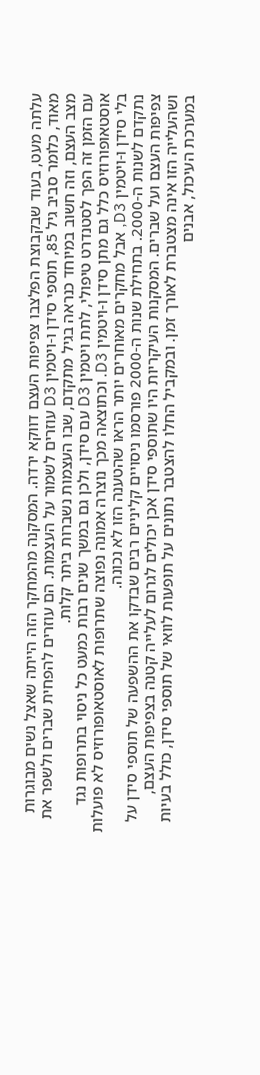עלתה מעט, בעוד שבקבוצת הפלצבו צפיפות העצם דווקא ירדה. המסקנה מהמחקר הזה הייתה שאצל נשים מבוגרות מאוד, כלומר סביב גיל 85, תוספי סידן ו-ויטמין D3 עוזרים לשמור על העצמות. הם עוזרים להפחית שברים ולשפר את מצב העצם, וזה חשוב במיוחד כנראה בגיל מתקדם, שבו העצמות נשברות ביתר קלות.
עם הזמן זה הפך לסטנדרט טיפולי, לתת ויטמין D3 עם סידן, ולכן גם במשך שנים רבות כמעט כל ניסוי בתרופות נגד אוסטאופורוזיס כלל גם מתן סידן ו-ויטמין D3. וכתוצאה מכך נוצרה אמונה נפוצה שתרופות לאוסטאופורוזיס לא פועלות בלי סידן ו-ויטמין D3, אבל מחקרים מאוחרים יותר הראו שהטענה הזו לא נכונה.
נתקדם לשנות ה-2000. בתחילת שנות ה-2000 פורסמו ניסויים קליניים רבים שבדקו את ההשפעה של תוספי סידן על צפיפות העצם ועל שברים. המסקנות העיקריות היו שתוספי סידן אכן יכולים לגרום לעלייה קטנה בצפיפות העצם, ושהעלייה הזו אינה מצטברת לאורך זמן. ובמקביל החלו להצטבר נתונים על תופעות לוואי של תוספי סידן, כולל בעיות במערכת העיכול, אבנים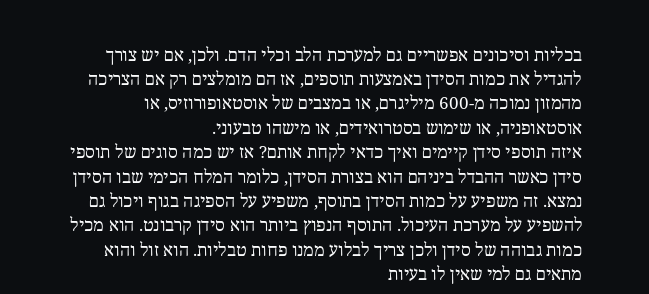בכליות וסיכונים אפשריים גם למערכת הלב וכלי הדם. ולכן, אם יש צורך להגדיל את כמות הסידן באמצעות תוספים, אז הם מומלצים רק אם הצריכה מהמזון נמוכה מ-600 מיליגרם, או במצבים של אוסטאופורוזיס, או אוסטאופניה, או שימוש בסטרואידים, או מישהו טבעוני.
איזה תוספי סידן קיימים ואיך כדאי לקחת אותם? אז יש כמה סוגים של תוספי סידן כאשר ההבדל ביניהם הוא בצורת הסידן, כלומר המלח הכימי שבו הסידן נמצא. זה משפיע על כמות הסידן בתוסף, משפיע על הספיגה בגוף ויכול גם להשפיע על מערכת העיכול. התוסף הנפוץ ביותר הוא סידן קרבונט. הוא מכיל כמות גבוהה של סידן ולכן צריך לבלוע ממנו פחות טבליות. הוא זול והוא מתאים גם למי שאין לו בעיות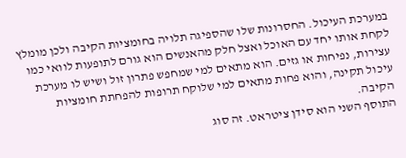במערכת העיכול. החסרונות שלו שהספיגה תלויה בחומציות הקיבה ולכן מומלץ לקחת אותו יחד עם האוכל ואצל חלק מהאנשים הוא גורם לתופעות לוואי כמו עצירות, נפיחות או גזים. הוא מתאים למי שמחפש פתרון זול ושיש לו מערכת עיכול תקינה, והוא פחות מתאים למי שלוקח תרופות להפחתת חומציות הקיבה.
התוסף השני הוא סידן ציטראט. זה סוג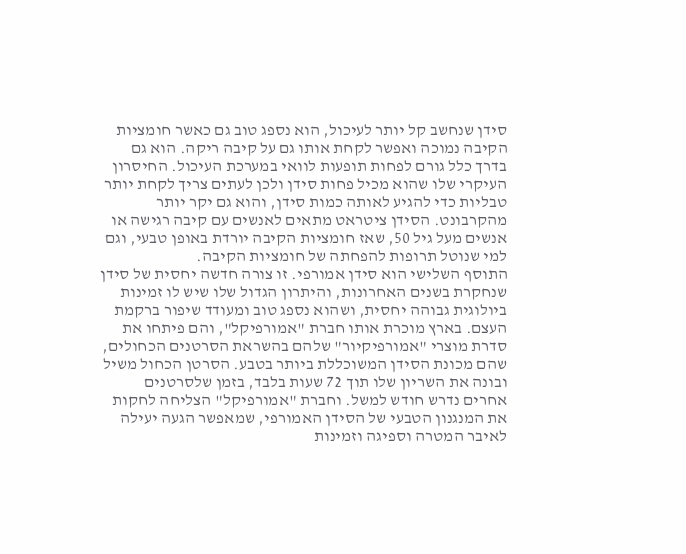סידן שנחשב קל יותר לעיכול, הוא נספג טוב גם כאשר חומציות הקיבה נמוכה ואפשר לקחת אותו גם על קיבה ריקה. הוא גם בדרך כלל גורם לפחות תופעות לוואי במערכת העיכול. החיסרון העיקרי שלו שהוא מכיל פחות סידן ולכן לעתים צריך לקחת יותר טבליות כדי להגיע לאותה כמות סידן, והוא גם יקר יותר מהקרבונט. הסידן ציטראט מתאים לאנשים עם קיבה רגישה או אנשים מעל גיל 50, שאז חומציות הקיבה יורדת באופן טבעי, וגם למי שנוטל תרופות להפחתה של חומציות הקיבה.
התוסף השלישי הוא סידן אמורפי. זו צורה חדשה יחסית של סידן שנחקרת בשנים האחרונות, והיתרון הגדול שלו שיש לו זמינות ביולוגית גבוהה יחסית, ושהוא נספג טוב ומעודד שיפור ברקמת העצם. בארץ מוכרת אותו חברת "אמורפיקל", והם פיתחו את סדרת מוצרי "אמורפיקיור" שלהם בהשראת הסרטנים הכחולים, שהם מכונת הסידן המשוכללת ביותר בטבע. הסרטן הכחול משיל ובונה את השריון שלו תוך 72 שעות בלבד, בזמן שלסרטנים אחרים נדרש חודש למשל. וחברת "אמורפיקל" הצליחה לחקות את המנגנון הטבעי של הסידן האמורפי, שמאפשר הגעה יעילה לאיבר המטרה וספיגה וזמינות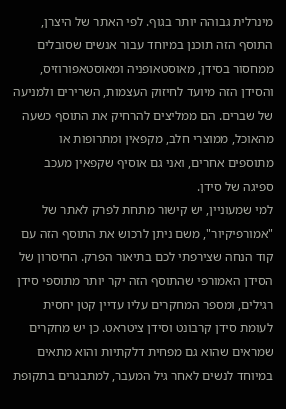מינרלית גבוהה יותר בגוף. לפי האתר של היצרן, התוסף הזה תוכנן במיוחד עבור אנשים שסובלים ממחסור בסידן, מאוסטאופניה ומאוסטאפורוזיס, והסידן הזה מיועד לחיזוק העצמות, השרירים ולמניעה של שברים. הם ממליצים להרחיק את התוסף כשעה מהאוכל, ממוצרי חלב, מקפאין ומתרופות או מתוספים אחרים, ואני גם אוסיף שקפאין מעכב ספיגה של סידן.
למי שמעוניין, יש קישור מתחת לפרק לאתר של "אמורפיקיור", משם ניתן לרכוש את התוסף הזה עם קוד הנחה שצירפתי לכם בתיאור הפרק. החיסרון של הסידן האמורפי שהתוסף הזה יקר יותר מתוספי סידן רגילים, ומספר המחקרים עליו עדיין קטן יחסית לעומת סידן קרבונט וסידן ציטראט. כן יש מחקרים שמראים שהוא גם מפחית דלקתיות והוא מתאים במיוחד לנשים לאחר גיל המעבר, למתבגרים בתקופת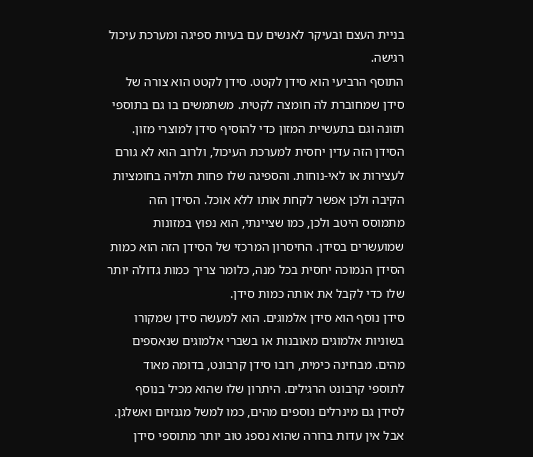בניית העצם ובעיקר לאנשים עם בעיות ספיגה ומערכת עיכול רגישה.
התוסף הרביעי הוא סידן לקטט. סידן לקטט הוא צורה של סידן שמחוברת לה חומצה לקטית. משתמשים בו גם בתוספי תזונה וגם בתעשיית המזון כדי להוסיף סידן למוצרי מזון. הסידן הזה עדין יחסית למערכת העיכול, ולרוב הוא לא גורם לעצירות או לאי-נוחות. והספיגה שלו פחות תלויה בחומציות הקיבה ולכן אפשר לקחת אותו ללא אוכל. הסידן הזה מתמוסס היטב ולכן, כמו שציינתי, הוא נפוץ במזונות שמועשרים בסידן. החיסרון המרכזי של הסידן הזה הוא כמות הסידן הנמוכה יחסית בכל מנה, כלומר צריך כמות גדולה יותר שלו כדי לקבל את אותה כמות סידן.
סידן נוסף הוא סידן אלמוגים. הוא למעשה סידן שמקורו בשוניות אלמוגים מאובנות או בשברי אלמוגים שנאספים מהים. מבחינה כימית, רובו סידן קרבונט, בדומה מאוד לתוספי קרבונט הרגילים. היתרון שלו שהוא מכיל בנוסף לסידן גם מינרלים נוספים מהים, כמו למשל מגנזיום ואשלגן. אבל אין עדות ברורה שהוא נספג טוב יותר מתוספי סידן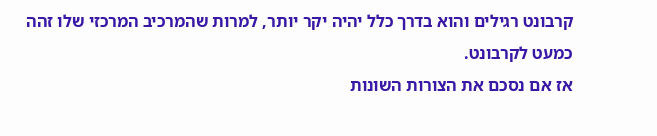קרבונט רגילים והוא בדרך כלל יהיה יקר יותר, למרות שהמרכיב המרכזי שלו זהה כמעט לקרבונט.
אז אם נסכם את הצורות השונות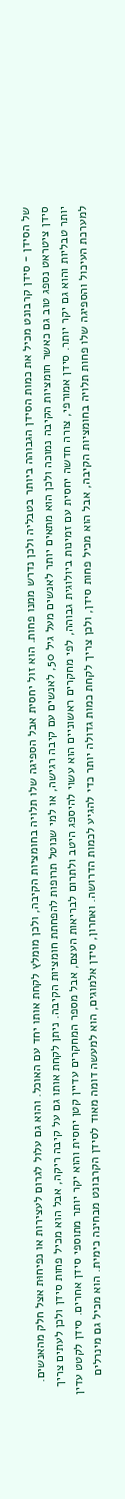של הסידן - סידן קרבונט מכיל את כמות הסידן הגבוהה ביותר בטבליה ולכן נדרש ממנו פחות. הוא זול יחסית אבל הספיגה שלו תלויה בחומציות הקיבה, ולכן מומלץ לקחת אותו יחד עם האוכל. והוא גם עלול לגרום לעצירות או נפיחוּת אצל חלק מהאנשים. סידן ציטראט נספג טוב גם כאשר חומציות הקיבה נמוכה ולכן הוא מתאים יותר לאנשים מעל גיל 50, לאנשים עם קיבה רגישה, או למי שנוטל תרופות להפחתת חומציות הקיבה. ניתן לקחת אותו גם על קיבה ריקה, אבל הוא מכיל פחות סידן ולכן לעתים צריך יותר טבליות והוא גם יקר יותר. סידן אמורפי, צורה חדשה יחסית עם זמינות ביולוגית גבוהה, לפי מחקרים ראשוניים הוא עשוי להיספג היטב ולתרום לבריאות העצם, אבל מספר המחקרים עדיין קטן יחסית והוא יקר יותר מתוספי סידן אחרים. סידן לקטט עדין למערכת העיכול והספיגה שלו פחות תלויה בחומציות הקיבה, אבל הוא מכיל פחות סידן, ולכן צריך לקחת כמות גדולה יותר כדי להגיע לכמות הדרושה. ואחרון, סידן אלמוגים, הוא למעשה דומה מאוד לסידן הקרבונט מבחינה כימית. הוא מכיל גם מינרלים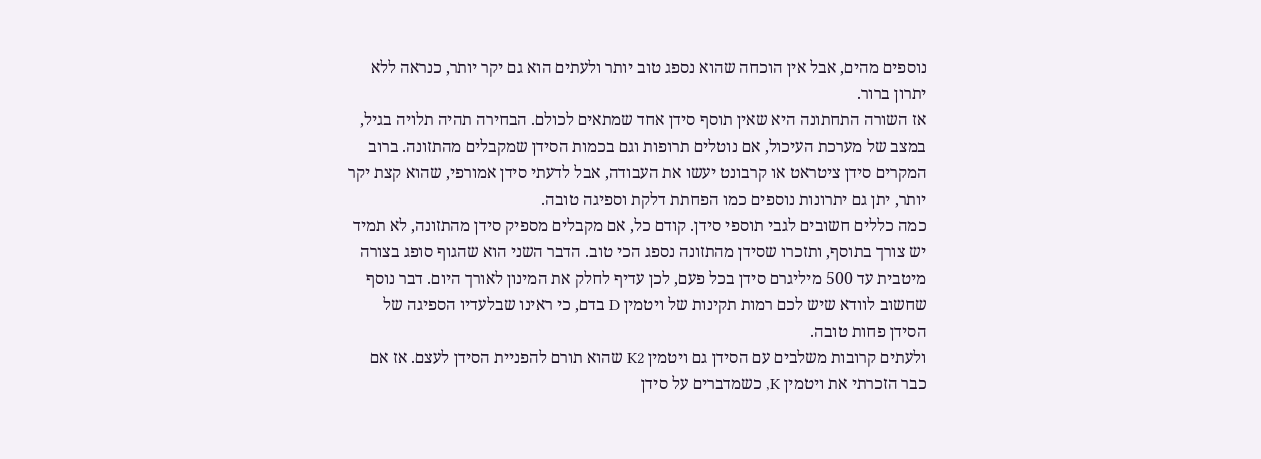נוספים מהים, אבל אין הוכחה שהוא נספג טוב יותר ולעתים הוא גם יקר יותר, כנראה ללא יתרון ברור.
אז השורה התחתונה היא שאין תוסף סידן אחד שמתאים לכולם. הבחירה תהיה תלויה בגיל, במצב של מערכת העיכול, אם נוטלים תרופות וגם בכמות הסידן שמקבלים מהתזונה. ברוב המקרים סידן ציטראט או קרבונט יעשו את העבודה, אבל לדעתי סידן אמורפי, שהוא קצת יקר יותר, יתן גם יתרונות נוספים כמו הפחתת דלקת וספיגה טובה.
כמה כללים חשובים לגבי תוספי סידן. קודם כל, אם מקבלים מספיק סידן מהתזונה, לא תמיד יש צורך בתוסף, ותזכרו שסידן מהתזונה נספג הכי טוב. הדבר השני הוא שהגוף סופג בצורה מיטבית עד 500 מיליגרם סידן בכל פעם, לכן עדיף לחלק את המינון לאורך היום. דבר נוסף שחשוב לוודא שיש לכם רמות תקינות של ויטמין D בדם, כי ראינו שבלעדיו הספיגה של הסידן פחות טובה.
ולעתים קרובות משלבים עם הסידן גם ויטמין K2 שהוא תורם להפניית הסידן לעצם. אז אם כבר הזכרתי את ויטמין K, כשמדברים על סידן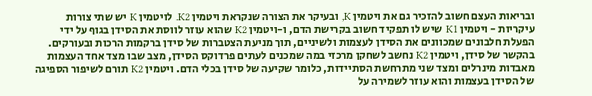ובריאות העצם חשוב להזכיר גם את ויטמין K, ובעיקר את הצורה שנקראת ויטמין K2. לויטמין K יש שתי צורות עיקריות - ויטמין K1 שיש לו תפקיד חשוב בקרישת הדם, ו-ויטמין K2 שהוא עוזר לווסת את הסידן בגוף על ידי הפעלת חלבונים שמכוונים את הסידן לעצמות ולשיניים, תוך מניעת הצטברות של סידן ברקמות הרכות ובעורקים.
בהקשר של סידן, ויטמין K2 נחשב לשחקן מרכזי במה שמכנים לעתים פרדוקס הסידן, מצב שבו מצד אחד העצמות מאבדות מינרלים ומצד שני מתרחשת הסתיידות, כלומר שקיעה של סידן בכלי הדם. ויטמין K2 תורם לשיפור הספיגה של הסידן בעצמות והוא עוזר לשמירה על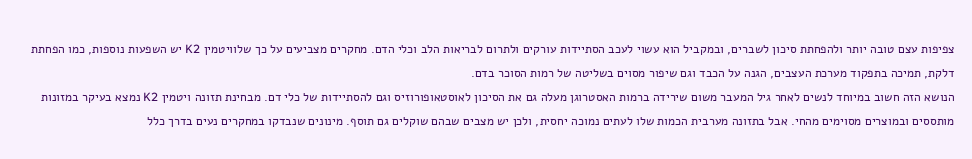צפיפות עצם טובה יותר ולהפחתת סיכון לשברים, ובמקביל הוא עשוי לעכב הסתיידות עורקים ולתרום לבריאות הלב וכלי הדם. מחקרים מצביעים על כך שלוויטמין K2 יש השפעות נוספות, כמו הפחתת דלקת, תמיכה בתפקוד מערכת העצבים, הגנה על הכבד וגם שיפור מסוים בשליטה של רמות הסוכר בדם.
הנושא הזה חשוב במיוחד לנשים לאחר גיל המעבר משום שירידה ברמות האסטרוגן מעלה גם את הסיכון לאוסטאופורוזיס וגם להסתיידות של כלי דם. מבחינת תזונה ויטמין K2 נמצא בעיקר במזונות מותססים ובמוצרים מסוימים מהחי. אבל בתזונה מערבית הכמות שלו לעתים נמוכה יחסית, ולכן יש מצבים שבהם שוקלים גם תוסף. מינונים שנבדקו במחקרים נעים בדרך כלל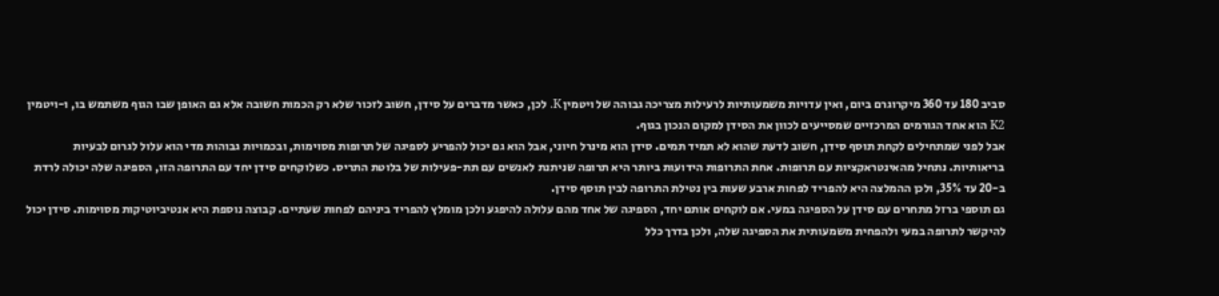סביב 180 עד 360 מיקרוגרם ביום, ואין עדויות משמעותיות לרעילות מצריכה גבוהה של ויטמין K. לכן, כאשר מדברים על סידן, חשוב לזכור שלא רק הכמות חשובה אלא גם האופן שבו הגוף משתמש בו, ו-ויטמין K2 הוא אחד הגורמים המרכזיים שמסייעים לכוון את הסידן למקום הנכון בגוף.
אבל לפני שמתחילים לקחת תוסף סידן, חשוב לדעת שהוא לא תמיד תמים. סידן הוא מינרל חיוני, אבל הוא גם יכול להפריע לספיגה של תרופות מסוימות, ובכמויות גבוהות מדי הוא עלול לגרום לבעיות בריאותיות. נתחיל מהאינטראקציות עם תרופות. אחת התרופות הידועות ביותר היא תרופה שניתנת לאנשים עם תת-פעילות של בלוטת התריס. כשלוקחים סידן יחד עם התרופה הזו, הספיגה שלה יכולה לרדת ב-20 עד 35%, ולכן ההמלצה היא להפריד לפחות ארבע שעות בין נטילת התרופה לבין תוסף סידן.
גם תוספי ברזל מתחרים עם סידן על הספיגה במעי. אם לוקחים אותם יחד, הספיגה של אחד מהם עלולה להיפגע ולכן מומלץ להפריד ביניהם לפחות שעתיים. קבוצה נוספת היא אנטיביוטיקות מסוימות. סידן יכול להיקשר לתרופה במעי ולהפחית משמעותית את הספיגה שלה, ולכן בדרך כלל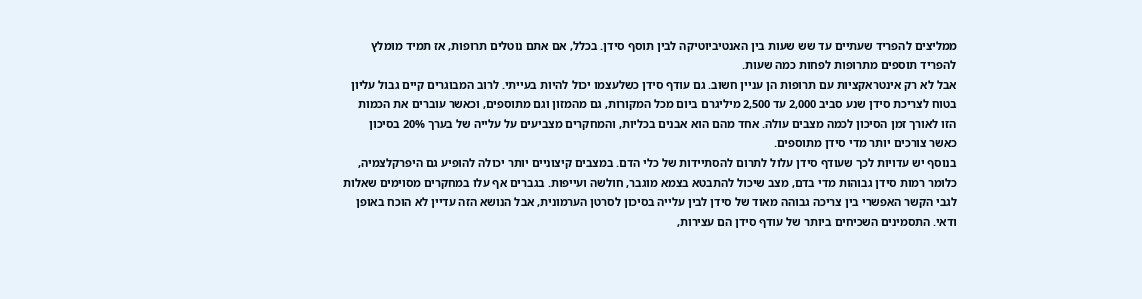ממליצים להפריד שעתיים עד שש שעות בין האנטיביוטיקה לבין תוסף סידן. בכלל, אם אתם נוטלים תרופות, אז תמיד מומלץ להפריד תוספים מתרופות לפחות כמה שעות.
אבל לא רק אינטראקציות עם תרופות הן עניין חשוב. גם עודף סידן כשלעצמו יכול להיות בעייתי. לרוב המבוגרים קיים גבול עליון בטוח לצריכת סידן שנע סביב 2,000 עד 2,500 מיליגרם ביום מכל המקורות, גם מהמזון וגם מתוספים, וכאשר עוברים את הכמות הזו לאורך זמן הסיכון לכמה מצבים עולה. אחד מהם הוא אבנים בכליות, והמחקרים מצביעים על עלייה של בערך 20% בסיכון כאשר צורכים יותר מדי סידן מתוספים.
בנוסף יש עדויות לכך שעודף סידן עלול לתרום להסתיידות של כלי הדם. במצבים קיצוניים יותר יכולה להופיע גם היפרקלצמיה, כלומר רמות סידן גבוהות מדי בדם, מצב שיכול להתבטא בצמא מוגבר, חולשה ועייפות. בגברים אף עלו במחקרים מסוימים שאלות לגבי הקשר האפשרי בין צריכה גבוהה מאוד של סידן לבין עלייה בסיכון לסרטן הערמונית, אבל הנושא הזה עדיין לא הוכח באופן ודאי. התסמינים השכיחים ביותר של עודף סידן הם עצירות,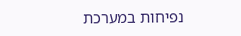נפיחות במערכת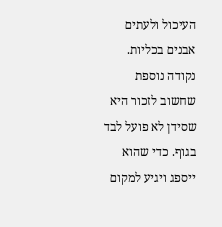העיכול ולעתים אבנים בכליות.
נקודה נוספת שחשוב לזכור היא שסידן לא פועל לבד בגוף. כדי שהוא ייספג ויגיע למקום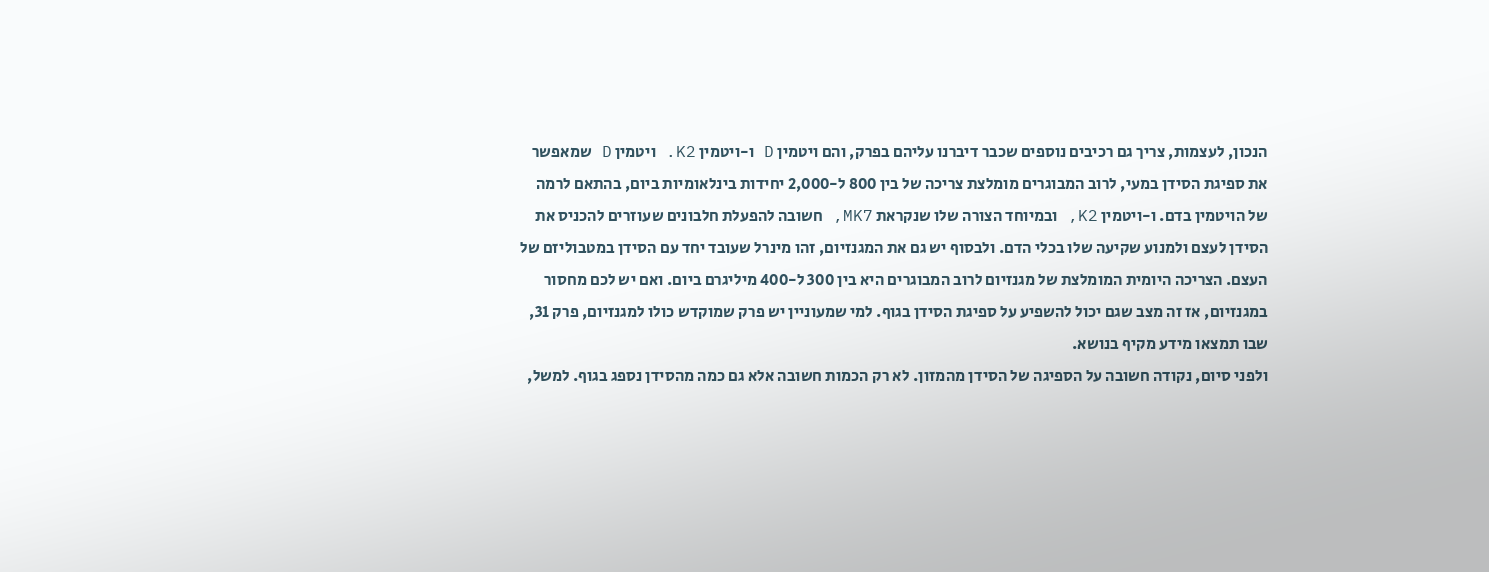הנכון, לעצמות, צריך גם רכיבים נוספים שכבר דיברנו עליהם בפרק, והם ויטמין D ו-ויטמין K2. ויטמין D שמאפשר את ספיגת הסידן במעי, לרוב המבוגרים מומלצת צריכה של בין 800 ל-2,000 יחידות בינלאומיות ביום, בהתאם לרמה של הויטמין בדם. ו-ויטמין K2, ובמיוחד הצורה שלו שנקראת MK7, חשובה להפעלת חלבונים שעוזרים להכניס את הסידן לעצם ולמנוע שקיעה שלו בכלי הדם. ולבסוף יש גם את המגנזיום, זהו מינרל שעובד יחד עם הסידן במטבוליזם של העצם. הצריכה היומית המומלצת של מגנזיום לרוב המבוגרים היא בין 300 ל-400 מיליגרם ביום. ואם יש לכם מחסור במגנזיום, אז זה מצב שגם יכול להשפיע על ספיגת הסידן בגוף. למי שמעוניין יש פרק שמוקדש כולו למגנזיום, פרק 31, שבו תמצאו מידע מקיף בנושא.
ולפני סיום, נקודה חשובה על הספיגה של הסידן מהמזון. לא רק הכמות חשובה אלא גם כמה מהסידן נספג בגוף. למשל,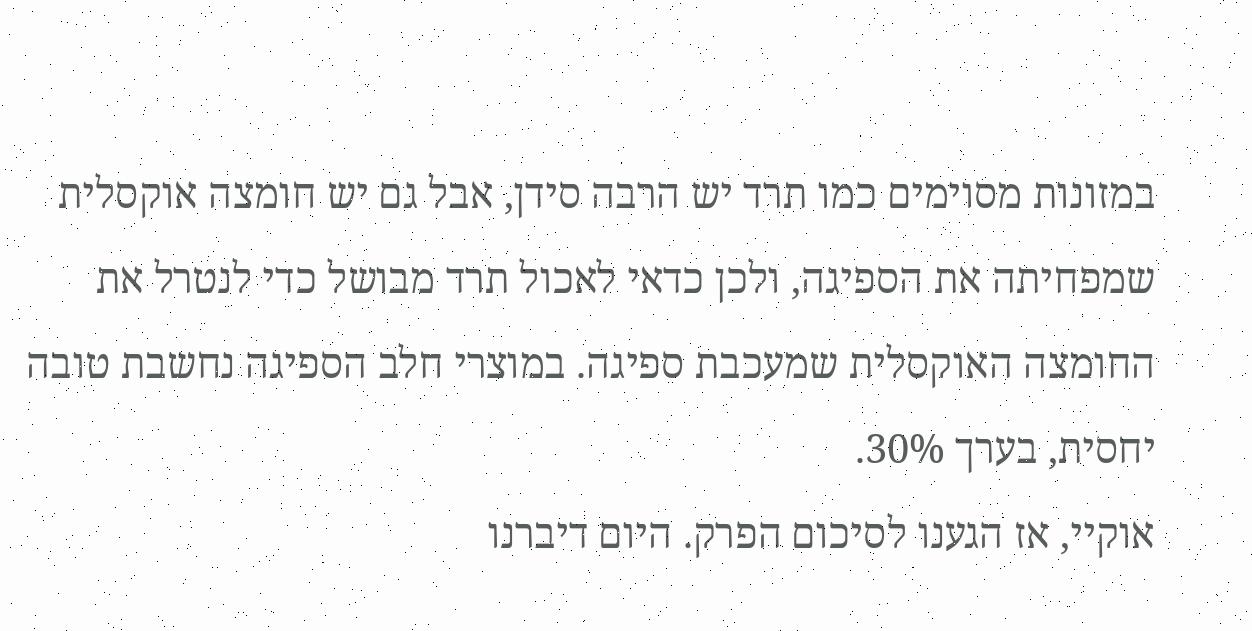במזונות מסוימים כמו תרד יש הרבה סידן, אבל גם יש חומצה אוקסלית שמפחיתה את הספיגה, ולכן כדאי לאכול תרד מבושל כדי לנטרל את החומצה האוקסלית שמעכבת ספיגה. במוצרי חלב הספיגה נחשבת טובה יחסית, בערך 30%.
אוקיי, אז הגענו לסיכום הפרק. היום דיברנו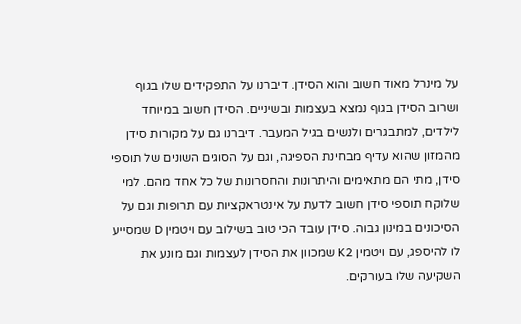על מינרל מאוד חשוב והוא הסידן. דיברנו על התפקידים שלו בגוף ושרוב הסידן בגוף נמצא בעצמות ובשיניים. הסידן חשוב במיוחד לילדים, למתבגרים ולנשים בגיל המעבר. דיברנו גם על מקורות סידן מהמזון שהוא עדיף מבחינת הספיגה, וגם על הסוגים השונים של תוספי סידן, מתי הם מתאימים והיתרונות והחסרונות של כל אחד מהם. למי שלוקח תוספי סידן חשוב לדעת על אינטראקציות עם תרופות וגם על הסיכונים במינון גבוה. סידן עובד הכי טוב בשילוב עם ויטמין D שמסייע לו להיספג, עם ויטמין K2 שמכוון את הסידן לעצמות וגם מונע את השקיעה שלו בעורקים.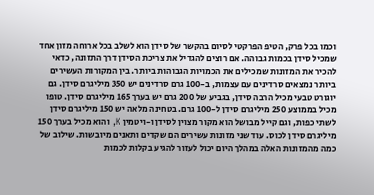וכמו בכל פרק, הטיפ הפרקטי לסיום בהקשר של סידן הוא לשלב בכל ארוחה מזון אחד שמכיל סידן בכמות גבוהה. אם רוצים להגדיל את צריכת הסידן דרך התזונה, כדאי להכיר את המזונות שמכילים את הכמויות הגבוהות ביותר. בין המקורות העשירים ביותר נמצאים סרדינים עם עצמות, ב-100 גרם סרדינים יש 350 מיליגרם סידן. גם יוגורט טבעי מכיל הרבה סידן, בגביע של 200 גרם יש בערך 165 מיליגרם סידן. טופו מכיל בממוצע 250 מיליגרם סידן ל-100 גרם. בטחינה מלאה יש 150 מיליגרם סידן לשתי כפות, וגם קייל מבושל הוא מקור מצוין לסידן ו-ויטמין K, והוא מכיל בערך 150 מיליגרם סידן לכוס. עוד שני מזונות עשירים הם שקדים ותאנים מיובשות. שילוב של כמה מהמזונות האלה במהלך היום יכול לעזור להגיע בקלות לכמות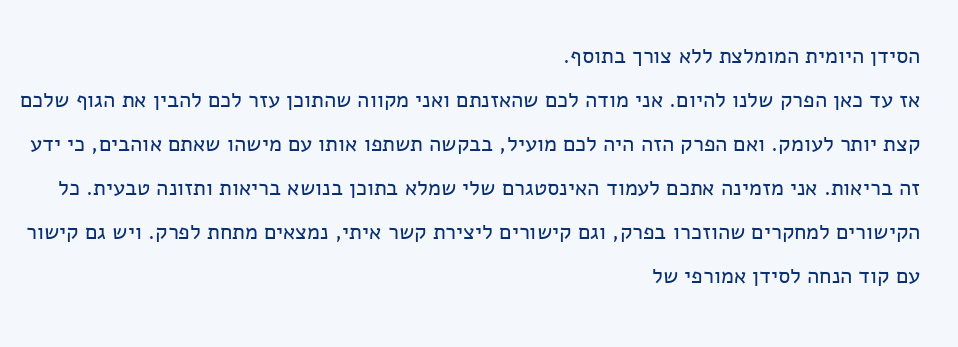הסידן היומית המומלצת ללא צורך בתוסף.
אז עד כאן הפרק שלנו להיום. אני מודה לכם שהאזנתם ואני מקווה שהתוכן עזר לכם להבין את הגוף שלכם קצת יותר לעומק. ואם הפרק הזה היה לכם מועיל, בבקשה תשתפו אותו עם מישהו שאתם אוהבים, כי ידע זה בריאות. אני מזמינה אתכם לעמוד האינסטגרם שלי שמלא בתוכן בנושא בריאות ותזונה טבעית. כל הקישורים למחקרים שהוזכרו בפרק, וגם קישורים ליצירת קשר איתי, נמצאים מתחת לפרק. ויש גם קישור עם קוד הנחה לסידן אמורפי של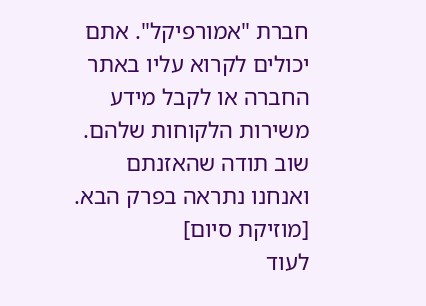חברת "אמורפיקל". אתם יכולים לקרוא עליו באתר החברה או לקבל מידע משירות הלקוחות שלהם. שוב תודה שהאזנתם ואנחנו נתראה בפרק הבא.
[מוזיקת סיום]
לעוד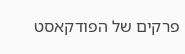פרקים של הפודקאסט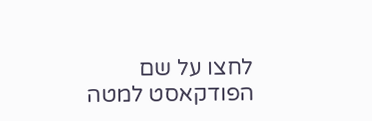לחצו על שם הפודקאסט למטה